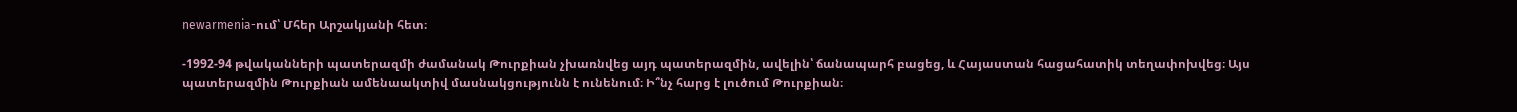newarmenia-ում՝ Մհեր Արշակյանի հետ։

-1992-94 թվականների պատերազմի ժամանակ Թուրքիան չխառնվեց այդ պատերազմին, ավելին՝ ճանապարհ բացեց, և Հայաստան հացահատիկ տեղափոխվեց։ Այս պատերազմին Թուրքիան ամենաակտիվ մասնակցությունն է ունենում։ Ի՞նչ հարց է լուծում Թուրքիան։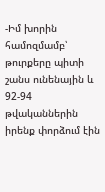-Իմ խորին համոզմամբ՝ թուրքերը պիտի շանս ունենային և 92-94 թվականներին իրենք փորձում էին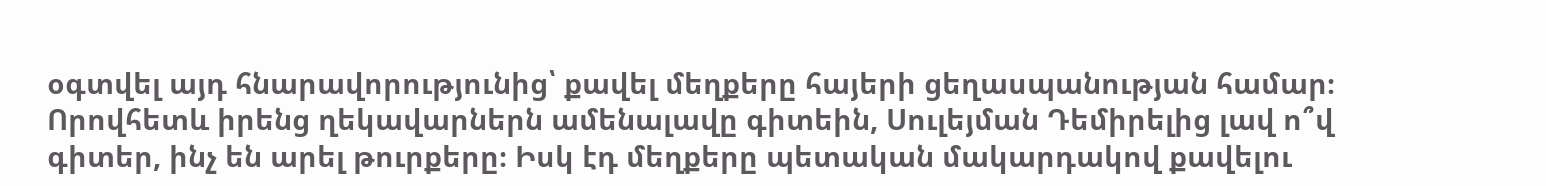օգտվել այդ հնարավորությունից՝ քավել մեղքերը հայերի ցեղասպանության համար։ Որովհետև իրենց ղեկավարներն ամենալավը գիտեին, Սուլեյման Դեմիրելից լավ ո՞վ գիտեր, ինչ են արել թուրքերը։ Իսկ էդ մեղքերը պետական մակարդակով քավելու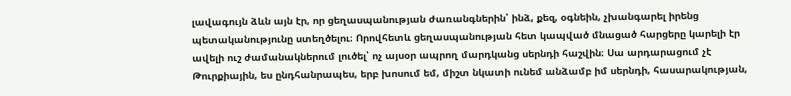լավագույն ձևն այն էր, որ ցեղասպանության ժառանգներին՝ ինձ, քեզ, օգնեին, չխանգարել իրենց պետականությունը ստեղծելու։ Որովհետև ցեղասպանության հետ կապված մնացած հարցերը կարելի էր ավելի ուշ ժամանակներում լուծել՝ ոչ այսօր ապրող մարդկանց սերնդի հաշվին։ Սա արդարացում չէ Թուրքիային, ես ընդհանրապես, երբ խոսում եմ, միշտ նկատի ունեմ անձամբ իմ սերնդի, հասարակության,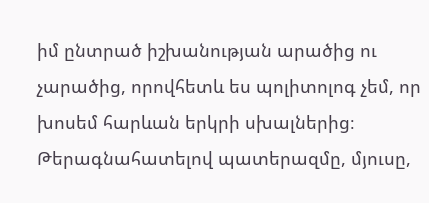իմ ընտրած իշխանության արածից ու չարածից, որովհետև ես պոլիտոլոգ չեմ, որ խոսեմ հարևան երկրի սխալներից։ Թերագնահատելով պատերազմը, մյուսը,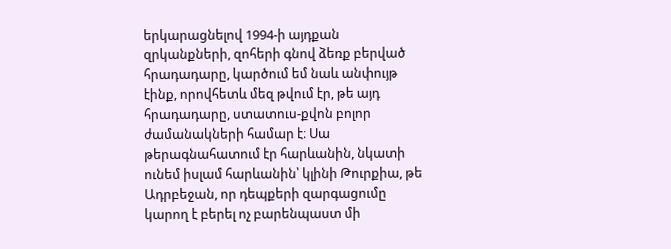երկարացնելով 1994-ի այդքան զրկանքների, զոհերի գնով ձեռք բերված հրադադարը, կարծում եմ նաև անփույթ էինք, որովհետև մեզ թվում էր, թե այդ հրադադարը, ստատուս-քվոն բոլոր ժամանակների համար է։ Սա թերագնահատում էր հարևանին, նկատի ունեմ իսլամ հարևանին՝ կլինի Թուրքիա, թե Ադրբեջան, որ դեպքերի զարգացումը կարող է բերել ոչ բարենպաստ մի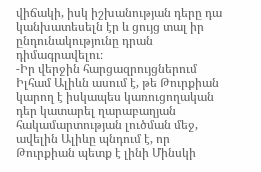վիճակի, իսկ իշխանության դերը դա կանխատեսելն էր և ցույց տալ իր ընդունակությունը դրան դիմագրավելու։
-Իր վերջին հարցազրույցներում Իլհամ Ալիևն ասում է, թե Թուրքիան կարող է իսկապես կառուցողական դեր կատարել ղարաբաղյան հակամարտության լուծման մեջ, ավելին Ալիևը պնդում է, որ Թուրքիան պետք է լինի Մինսկի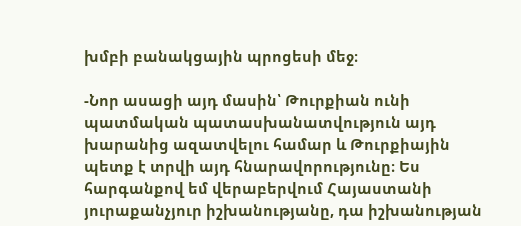խմբի բանակցային պրոցեսի մեջ։

-Նոր ասացի այդ մասին՝ Թուրքիան ունի պատմական պատասխանատվություն այդ խարանից ազատվելու համար և Թուրքիային պետք է տրվի այդ հնարավորությունը։ Ես հարգանքով եմ վերաբերվում Հայաստանի յուրաքանչյուր իշխանությանը, դա իշխանության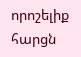որոշելիք հարցն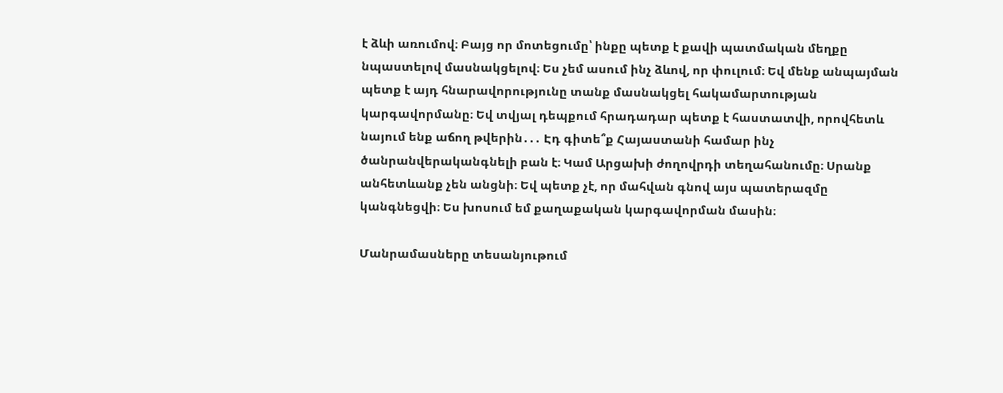է ձևի առումով։ Բայց որ մոտեցումը՝ ինքը պետք է քավի պատմական մեղքը նպաստելով մասնակցելով։ Ես չեմ ասում ինչ ձևով, որ փուլում։ Եվ մենք անպայման պետք է այդ հնարավորությունը տանք մասնակցել հակամարտության կարգավորմանը։ Եվ տվյալ դեպքում հրադադար պետք է հաստատվի, որովհետև նայում ենք աճող թվերին․․․ Էդ գիտե՞ք Հայաստանի համար ինչ ծանրանվերականգնելի բան է։ Կամ Արցախի ժողովրդի տեղահանումը։ Սրանք անհետևանք չեն անցնի։ Եվ պետք չէ, որ մահվան գնով այս պատերազմը կանգնեցվի։ Ես խոսում եմ քաղաքական կարգավորման մասին։

Մանրամասները տեսանյութում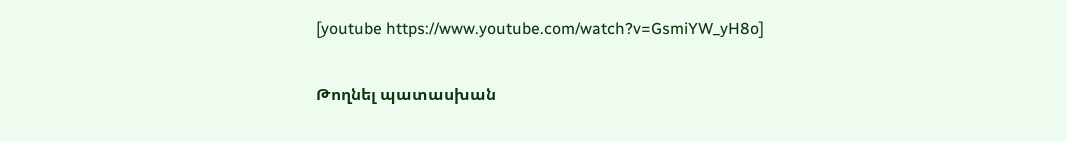[youtube https://www.youtube.com/watch?v=GsmiYW_yH8o]

Թողնել պատասխան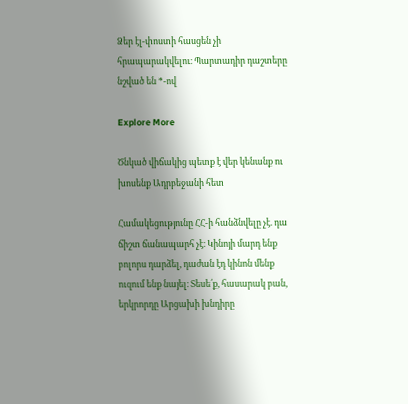Ձեր էլ-փոստի հասցեն չի հրապարակվելու։ Պարտադիր դաշտերը նշված են *-ով

Explore More

Ծնկած վիճակից պետք է վեր կենանք ու խոսենք Ադրբեջանի հետ

Համակեցությունը ՀՀ-ի հանձնվելը չէ. դա ճիշտ ճանապարհ չէ։ Կինոյի մարդ ենք բոլորս դարձել, դաժան էդ կինոն մենք ուզում ենք նայել։ Տեսե՛ք, հասարակ բան, երկրորդը Արցախի խնդիրը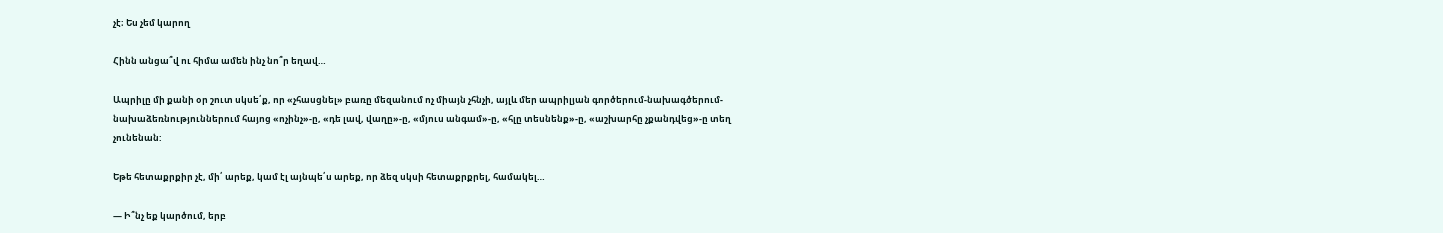չէ։ Ես չեմ կարող

Հինն անցա՞վ ու հիմա ամեն ինչ նո՞ր եղավ…

Ապրիլը մի քանի օր շուտ սկսե՛ք, որ «չհասցնել» բառը մեզանում ոչ միայն չհնչի, այլև մեր ապրիլյան գործերում-նախագծերում-նախաձեռնություններում հայոց «ոչինչ»-ը, «դե լավ, վաղը»-ը, «մյուս անգամ»-ը, «հլը տեսնենք»-ը, «աշխարհը չքանդվեց»-ը տեղ չունենան:

Եթե հետաքրքիր չէ, մի՛ արեք, կամ էլ այնպե՛ս արեք, որ ձեզ սկսի հետաքրքրել, համակել…

— Ի՞նչ եք կարծում, երբ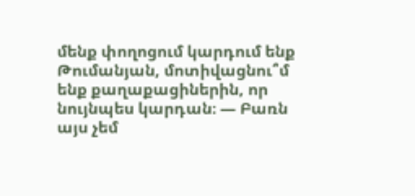մենք փողոցում կարդում ենք Թումանյան, մոտիվացնու՞մ ենք քաղաքացիներին, որ նույնպես կարդան։ — Բառն այս չեմ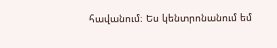հավանում։ Ես կենտրոնանում եմ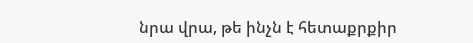նրա վրա, թե ինչն է հետաքրքիր